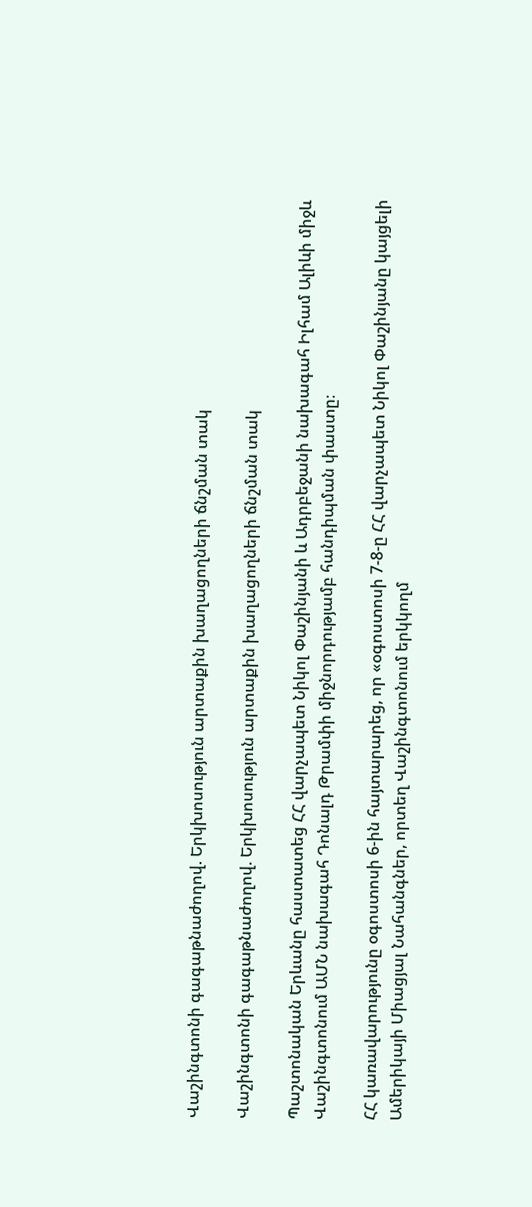Վաշինգտոնի գագաթնաժողով. Երկխոսություն արտաքին խաղացողների ճնշման տակ

Վաշինգտոնի գագաթնաժողով. Երկխոսություն արտաքին խաղացողների ճնշման տակ

Պաշտոնական Երևանը հաստատեց ՀՀ վարչապետ Նիկոլ Փաշինյանի և Ադրբեջանի նախագահ Իլհամ Ալիևի միջև Վաշինգտոնում ԱՄՆ նախագահ Դոնալդ Թրամփի միջնորդությամբ հանդիպման փաստը։

ՀՀ կառավարությունը օգոստոսի 6-ին հայտարարեց, որ «օգոստոսի 7-8-ը ՀՀ վարչապետ Նիկոլ Փաշինյանը կայցելի Ամերիկայի Միացյալ Նահանգներ, որտեղ Վաշինգտոնում երկկողմ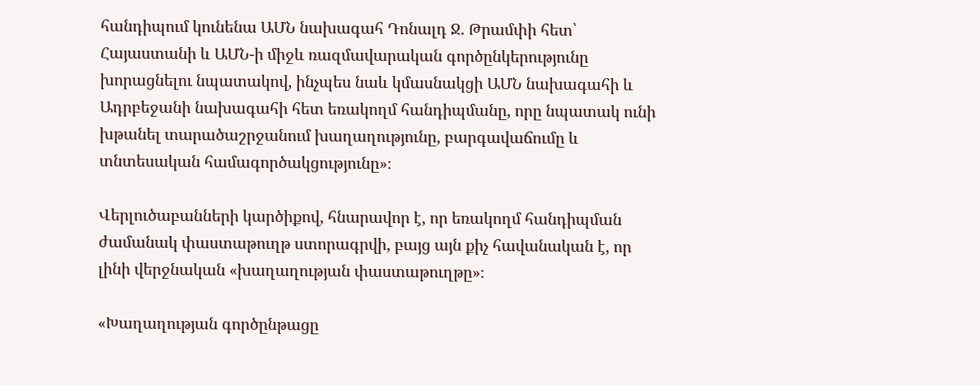հանդիպում կունենա ԱՄՆ նախագահ Դոնալդ Ջ. Թրամփի հետ՝ Հայաստանի և ԱՄՆ-ի միջև ռազմավարական գործընկերությունը խորացնելու նպատակով, ինչպես նաև կմասնակցի ԱՄՆ նախագահի և Ադրբեջանի նախագահի հետ եռակողմ հանդիպմանը, որը նպատակ ունի խթանել տարածաշրջանում խաղաղությունը, բարգավաճումը և տնտեսական համագործակցությունը»։

Վերլուծաբանների կարծիքով, հնարավոր է, որ եռակողմ հանդիպման ժամանակ փաստաթուղթ ստորագրվի, բայց այն քիչ հավանական է, որ լինի վերջնական «խաղաղության փաստաթուղթը»։

«Խաղաղության գործընթացը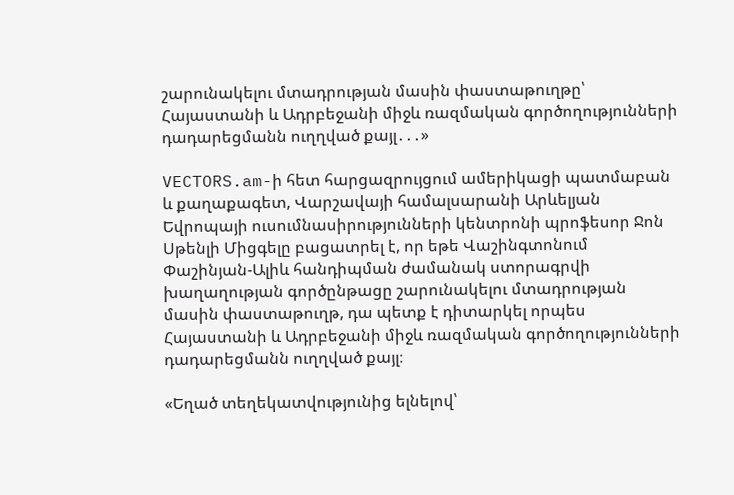շարունակելու մտադրության մասին փաստաթուղթը՝ Հայաստանի և Ադրբեջանի միջև ռազմական գործողությունների դադարեցմանն ուղղված քայլ․․․»

VECTORS.am-ի հետ հարցազրույցում ամերիկացի պատմաբան և քաղաքագետ, Վարշավայի համալսարանի Արևելյան Եվրոպայի ուսումնասիրությունների կենտրոնի պրոֆեսոր Ջոն Սթենլի Միցգելը բացատրել է, որ եթե Վաշինգտոնում Փաշինյան-Ալիև հանդիպման ժամանակ ստորագրվի խաղաղության գործընթացը շարունակելու մտադրության մասին փաստաթուղթ, դա պետք է դիտարկել որպես Հայաստանի և Ադրբեջանի միջև ռազմական գործողությունների դադարեցմանն ուղղված քայլ։

«Եղած տեղեկատվությունից ելնելով՝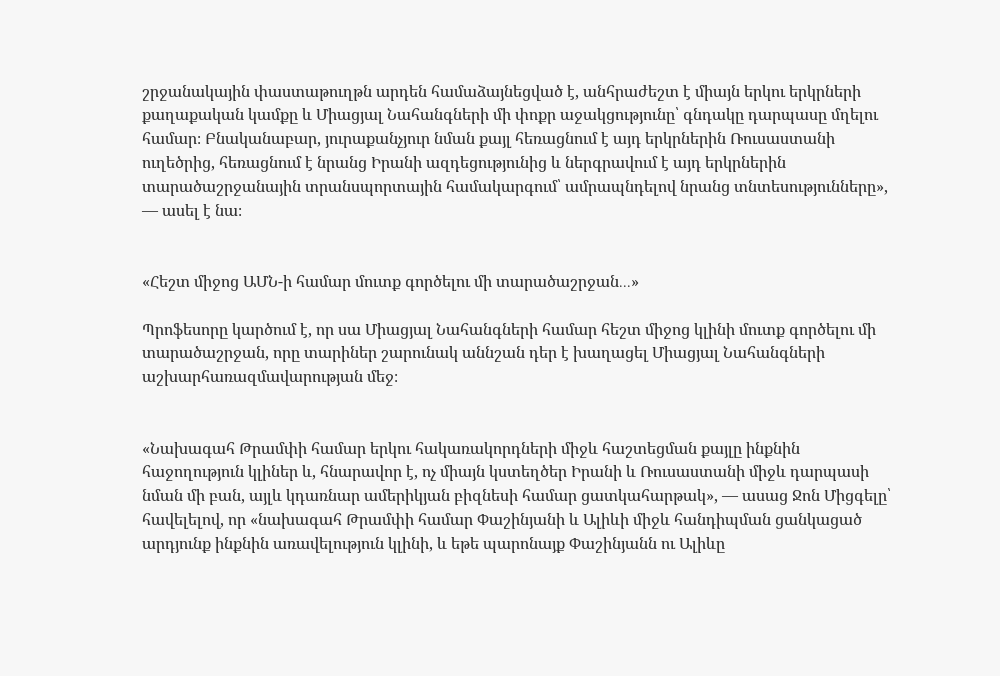շրջանակային փաստաթուղթն արդեն համաձայնեցված է, անհրաժեշտ է միայն երկու երկրների քաղաքական կամքը և Միացյալ Նահանգների մի փոքր աջակցությունը՝ գնդակը դարպասը մղելու համար։ Բնականաբար, յուրաքանչյուր նման քայլ հեռացնում է այդ երկրներին Ռուսաստանի ուղեծրից, հեռացնում է նրանց Իրանի ազդեցությունից և ներգրավում է այդ երկրներին տարածաշրջանային տրանսպորտային համակարգում՝ ամրապնդելով նրանց տնտեսությունները», — ասել է նա։


«Հեշտ միջոց ԱՄՆ-ի համար մուտք գործելու մի տարածաշրջան․․․»

Պրոֆեսորը կարծում է, որ սա Միացյալ Նահանգների համար հեշտ միջոց կլինի մուտք գործելու մի տարածաշրջան, որը տարիներ շարունակ աննշան դեր է խաղացել Միացյալ Նահանգների աշխարհառազմավարության մեջ։


«Նախագահ Թրամփի համար երկու հակառակորդների միջև հաշտեցման քայլը ինքնին հաջողություն կլիներ և, հնարավոր է, ոչ միայն կստեղծեր Իրանի և Ռուսաստանի միջև դարպասի նման մի բան, այլև կդառնար ամերիկյան բիզնեսի համար ցատկահարթակ», — ասաց Ջոն Միցգելը՝ հավելելով, որ «նախագահ Թրամփի համար Փաշինյանի և Ալիևի միջև հանդիպման ցանկացած արդյունք ինքնին առավելություն կլինի, և եթե պարոնայք Փաշինյանն ու Ալիևը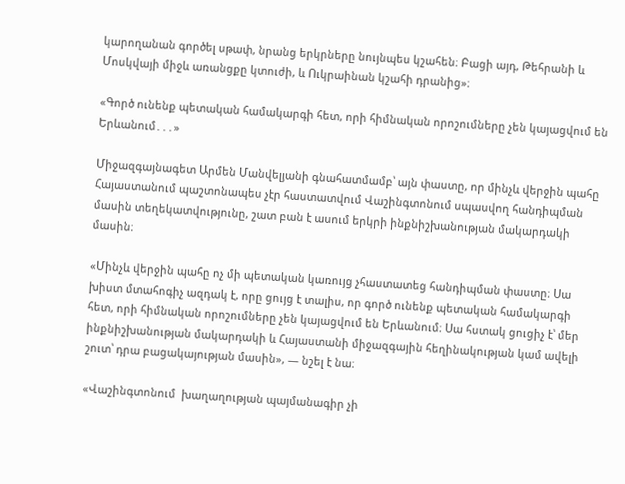կարողանան գործել սթափ, նրանց երկրները նույնպես կշահեն։ Բացի այդ, Թեհրանի և Մոսկվայի միջև առանցքը կտուժի, և Ուկրաինան կշահի դրանից»։

«Գործ ունենք պետական համակարգի հետ, որի հիմնական որոշումները չեն կայացվում են Երևանում․․․»

Միջազգայնագետ Արմեն Մանվելյանի գնահատմամբ՝ այն փաստը, որ մինչև վերջին պահը Հայաստանում պաշտոնապես չէր հաստատվում Վաշինգտոնում սպասվող հանդիպման մասին տեղեկատվությունը, շատ բան է ասում երկրի ինքնիշխանության մակարդակի մասին։

«Մինչև վերջին պահը ոչ մի պետական կառույց չհաստատեց հանդիպման փաստը։ Սա խիստ մտահոգիչ ազդակ է, որը ցույց է տալիս, որ գործ ունենք պետական համակարգի հետ, որի հիմնական որոշումները չեն կայացվում են Երևանում։ Սա հստակ ցուցիչ է՝ մեր ինքնիշխանության մակարդակի և Հայաստանի միջազգային հեղինակության կամ ավելի շուտ՝ դրա բացակայության մասին», — նշել է նա։

«Վաշինգտոնում  խաղաղության պայմանագիր չի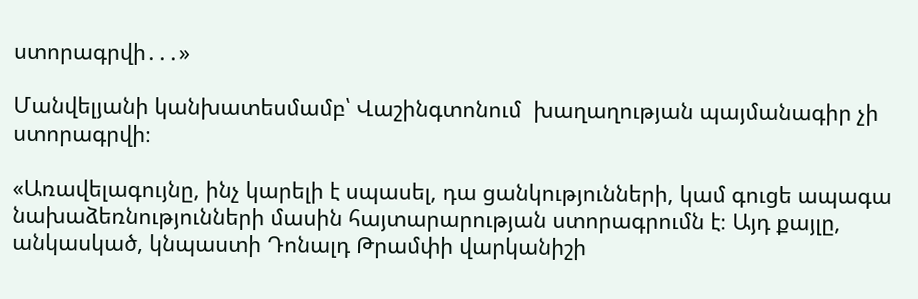ստորագրվի․․․»

Մանվելյանի կանխատեսմամբ՝ Վաշինգտոնում  խաղաղության պայմանագիր չի ստորագրվի։

«Առավելագույնը, ինչ կարելի է սպասել, դա ցանկությունների, կամ գուցե ապագա նախաձեռնությունների մասին հայտարարության ստորագրումն է։ Այդ քայլը, անկասկած, կնպաստի Դոնալդ Թրամփի վարկանիշի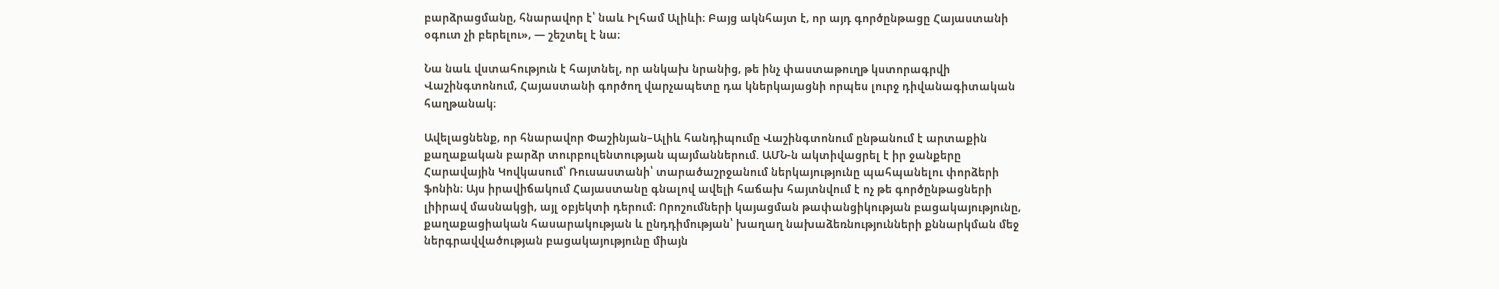բարձրացմանը, հնարավոր է՝ նաև Իլհամ Ալիևի։ Բայց ակնհայտ է, որ այդ գործընթացը Հայաստանի օգուտ չի բերելու», — շեշտել է նա։

Նա նաև վստահություն է հայտնել, որ անկախ նրանից, թե ինչ փաստաթուղթ կստորագրվի Վաշինգտոնում, Հայաստանի գործող վարչապետը դա կներկայացնի որպես լուրջ դիվանագիտական հաղթանակ։

Ավելացնենք, որ հնարավոր Փաշինյան–Ալիև հանդիպումը Վաշինգտոնում ընթանում է արտաքին քաղաքական բարձր տուրբուլենտության պայմաններում. ԱՄՆ-ն ակտիվացրել է իր ջանքերը Հարավային Կովկասում՝ Ռուսաստանի՝ տարածաշրջանում ներկայությունը պահպանելու փորձերի ֆոնին։ Այս իրավիճակում Հայաստանը գնալով ավելի հաճախ հայտնվում է ոչ թե գործընթացների լիիրավ մասնակցի, այլ օբյեկտի դերում։ Որոշումների կայացման թափանցիկության բացակայությունը, քաղաքացիական հասարակության և ընդդիմության՝ խաղաղ նախաձեռնությունների քննարկման մեջ ներգրավվածության բացակայությունը միայն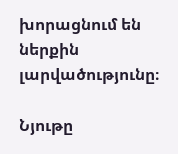խորացնում են ներքին լարվածությունը։

Նյութը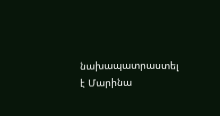նախապատրաստել է Մարինա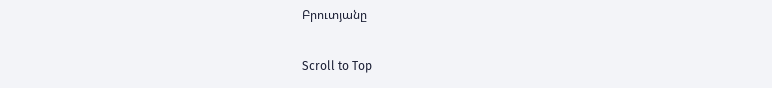Բրուտյանը

Scroll to Top